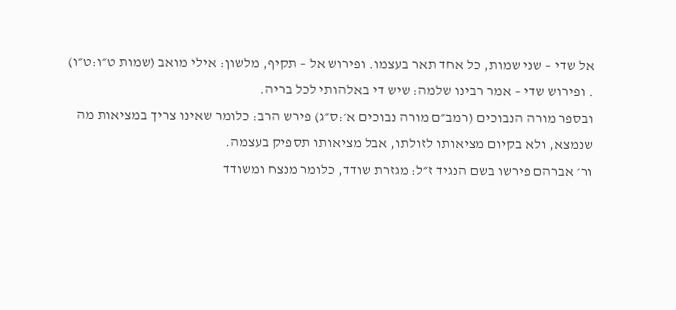אל שדי – שני שמות, כל אחד תאר בעצמו. ופירוש אל – תקיף, מלשון: אילי מואב (שמות ט״ו:ט״ו) . ופירוש שדי – אמר רבינו שלמה: שיש די באלהותי לכל בריה.
ובספר מורה הנבוכים (רמב״ם מורה נבוכים א׳:ס״ג) פירש הרב: כלומר שאינו צריך במציאות מה שנמצא, ולא בקיום מציאותו לזולתו, אבל מציאותו תספיק בעצמה.
ור׳ אברהם פירשו בשם הנגיד ז״ל: מגזרת שודד, כלומר מנצח ומשודד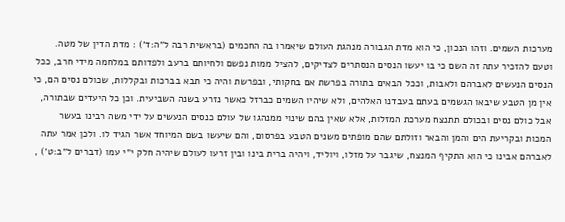מערכות השמים. וזהו הנכון, כי הוא מדת הגבורה מנהגת העולם שיאמרו בה החכמים (בראשית רבה ל״ה:ד׳) : מדת הדין של מטה. וטעם להזכיר עתה זה השם כי בו יעשו הנסים הנסתרים לצדיקים, להציל ממות נפשם ולחיותם ברעב ולפדותם במלחמה מידי חרב, ככל הנסים הנעשים לאברהם ולאבות, וככל הבאים בתורה בפרשת אם בחקותי, ובפרשת והיה כי תבא בברכות ובקללות, שכולם נסים הם, כי אין מן הטבע שיבאו הגשמים בעתם בעבדנו האלהים, ולא שיהיו השמים כברזל כאשר נזרע בשנה השביעית. וכן כל היעדים שבתורה, אבל כולם נסים ובכולם תתנצח מערכת המזלות, אלא שאין בהם שינוי ממנהגו של עולם כנסים הנעשים על ידי משה רבינו בעשר המכות ובקריעת הים והמן והבאר וזולתם שהם מופתים משנים הטבע בפרסום, והם שיעשו בשם המיוחד אשר הגיד לו. ולכן אמר עתה לאברהם אבינו כי הוא התקיף המנצח, שיגבר על מזלו, ויוליד, ויהיה ברית בינו ובין זרעו לעולם שיהיה חלק י״י עמו (דברים ל״ב:ט׳) ,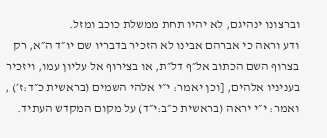וברצונו ינהיגם, לא יהיו תחת ממשלת כוכב ומזל.
ודע וראה כי אברהם אבינו לא הזכיר בדבריו שם יו״ד ה״א, רק בצרוף השם הכתוב אל״ף דל״ת, או בצירוף אל עליון עמו, ויזכיר בעניניו אלהים, [וכן יאמר: י״י אלהי השמים (בראשית כ״ד:ז׳) , ואמר: י״י יראה (בראשית כ״ב:י״ד) על מקום המקדש העתיד.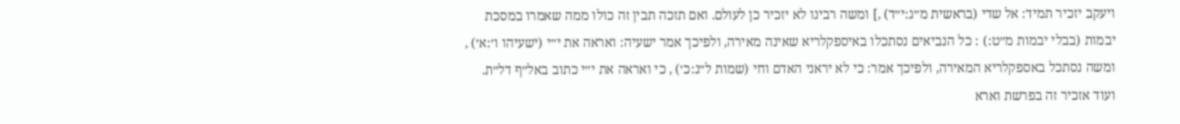ויעקב יזכיר תמיד: אל שדי (בראשית מ״ג:י״ד) ,] ומשה רבינו לא יזכיר כן לעולם. ואם תזכה תבין זה כולו ממה שאמרו במסכת יבמות (בבלי יבמות מ״ט:) : כל הנביאים נסתכלו באיספקלריא שאינה מאירה, ולפיכך אמר ישעיה: ואראה את י״י (ישעיהו ו׳:א׳) , ומשה נסתכל באספקלריא המאירה, ולפיכך אמר: כי לא יראני האדם וחי (שמות ל״ג:כ׳) , כי ואראה את י״י כתוב באל״ף דל״ת. ועוד אזכיר זה בפרשת וארא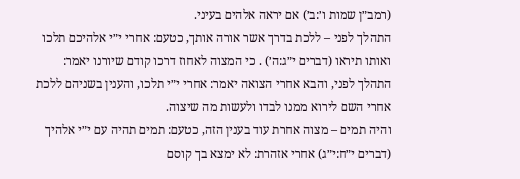(רמב״ן שמות ו׳:ב׳) אם יראה אלהים בעיני.
התהלך לפני – ללכת בדרך אשר אורה אותך, כטעם: אחרי י״י אלהיכם תלכו ואותו תיראו (דברים י״ג:ה׳) . כי המצוה לאחוז דרכו קודם שיורנו יאמר: התהלך לפני, והבא אחרי הצואה יאמר: אחרי י״י תלכו, והענין בשניהם ללכת אחרי השם לירוא ממנו לבדו ולעשות מה שיצוה.
והיה תמים – מצוה אחרת עוד בענין הזה, כטעם: תמים תהיה עם י״י אלהיך (דברים י״ח:י״ג) אחרי אזהרת: לא ימצא בך קוסם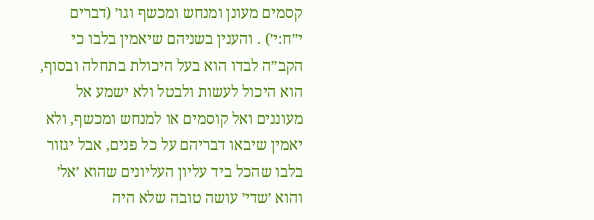קסמים מעונן ומנחש ומכשף וגו׳ (דברים י״ח:י׳) . והענין בשניהם שיאמין בלבו כי הקב״ה לבדו הוא בעל היכולת בתחלה ובסוף, הוא היכול לעשות ולבטל ולא ישמע אל מעוננים ואל קוסמים או למנחש ומכשף, ולא יאמין שיבאו דבריהם על כל פנים, אבל יגזור בלבו שהכל ביד עליון העליונים שהוא ׳אל׳ והוא ׳שדי׳ עושה טובה שלא היה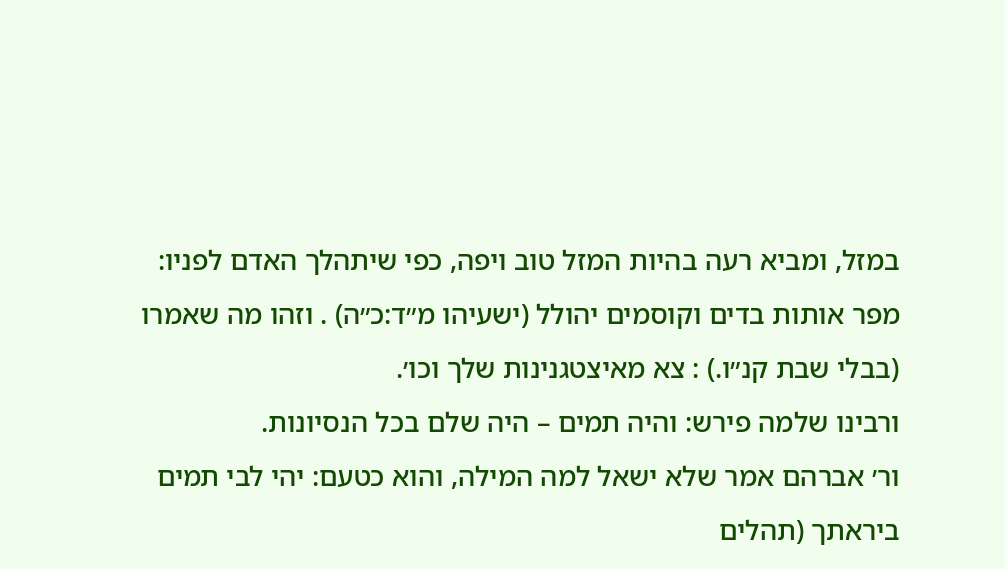במזל, ומביא רעה בהיות המזל טוב ויפה, כפי שיתהלך האדם לפניו: מפר אותות בדים וקוסמים יהולל (ישעיהו מ״ד:כ״ה) . וזהו מה שאמרו (בבלי שבת קנ״ו.) : צא מאיצטגנינות שלך וכו׳.
ורבינו שלמה פירש: והיה תמים – היה שלם בכל הנסיונות.
ור׳ אברהם אמר שלא ישאל למה המילה, והוא כטעם: יהי לבי תמים ביראתך (תהלים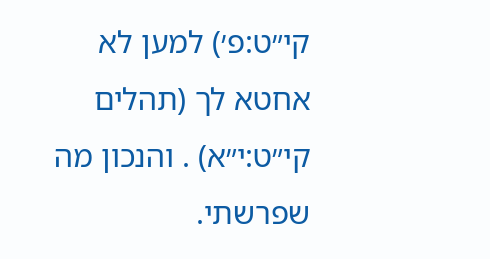קי״ט:פ׳) למען לא אחטא לך (תהלים קי״ט:י״א) . והנכון מה שפרשתי.